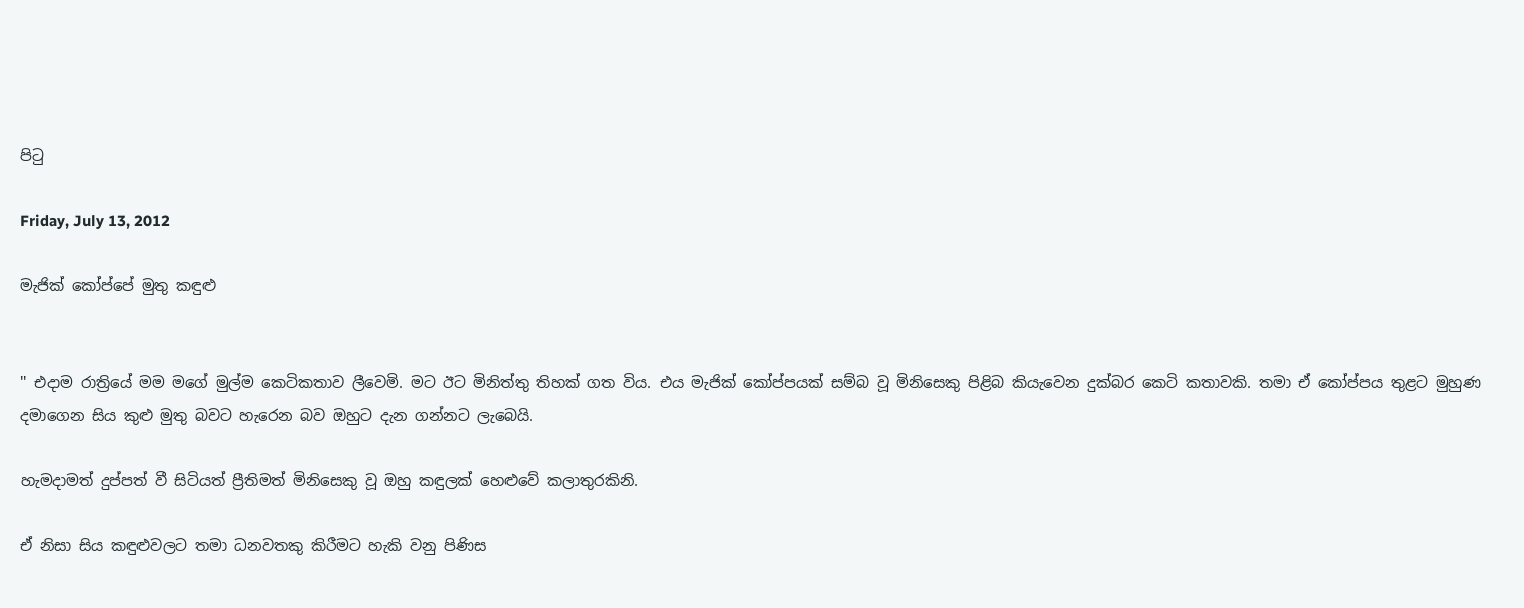පිටු

Friday, July 13, 2012

මැජික් කෝප්පේ මුතු කඳුළු


'' එදාම රාත්‍රියේ මම මගේ මුල්ම කෙටිකතාව ලීවෙමි. මට ඊට මිනිත්තු තිහක් ගත විය. එය මැජික් කෝප්පයක් සම්බ වූ මිනිසෙකු පිළිබ කි‍යැවෙන දුක්බර කෙටි කතාවකි. තමා ඒ කෝප්පය තුළට මුහුණ දමාගෙන සිය කුළු මුතු බවට හැරෙන බව ඔහුට දැන ගන්නට ලැබෙයි.

හැමදාමත් දුප්පත් වී සිටියත් ප්‍රීතිමත් මිනිසෙකු වූ ඔහු කඳුලක් හෙළුවේ කලාතුරකිනි.

ඒ නිසා සිය කඳුළුවලට තමා ධනවතකු කිරීමට හැකි වනු පිණිස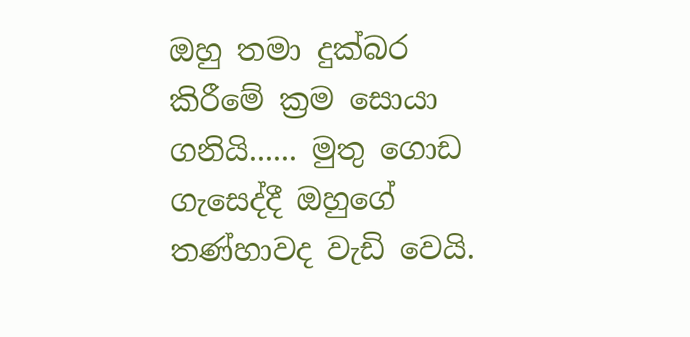ඔහු තමා දුක්බර කිරීමේ ක්‍රම සොයා ගනියි...... මුතු ගොඩ ගැසෙද්දී ඔහුගේ තණ්හාවද වැඩි වෙයි.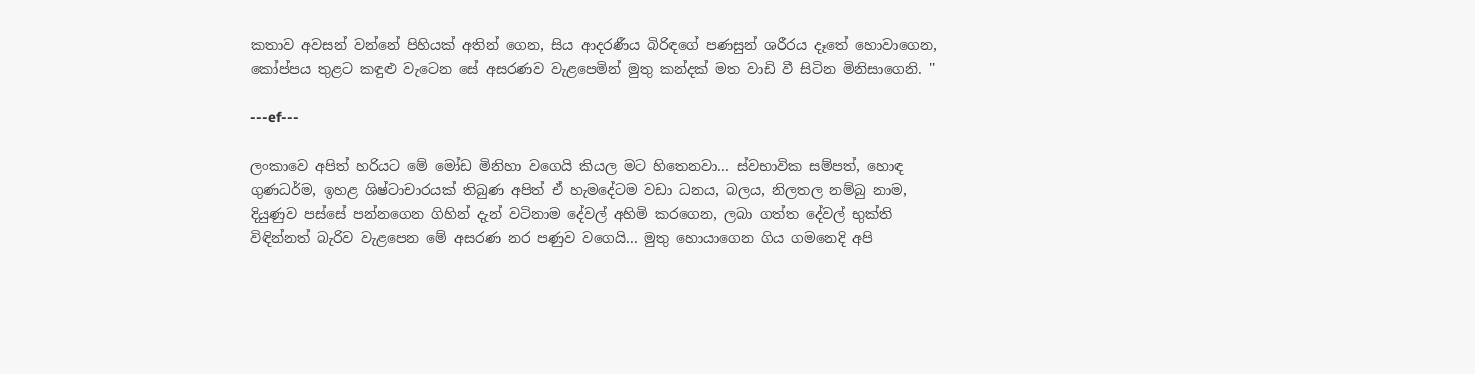කතාව අවසන් වන්නේ පිහියක් අතින් ගෙන, සිය ආදරණීය බිරිඳගේ පණසුන් ශරීරය දෑතේ හොවාගෙන, කෝප්පය තුළට කඳුළු වැටෙන සේ අසරණව වැළපෙමින් මුතු කන්දක් මත වාඩි වී සිටින මිනිසාගෙනි. ''

---ef---

ලංකාවෙ අපිත් හරියට මේ මෝඩ මිනිහා වගෙයි කියල මට හිතෙනවා... ස්වභාවික සම්පත්, හොඳ ගුණධර්ම, ඉහළ ශිෂ්ටාචාරයක් තිබුණ අපිත් ඒ හැමදේටම වඩා ධනය, බලය, නිලතල නම්බු නාම, දියුණුව පස්සේ පන්නගෙන ගිහින් දැන් වටිනාම දේවල් අහිමි කරගෙන, ලබා ගත්ත දේවල් භුක්ති විඳින්නත් බැරිව වැළපෙන මේ අසරණ නර පණුව වගෙයි... මුතු හොයාගෙන ගිය ගමනෙදි අපි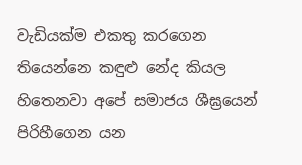වැඩියක්ම එකතු කරගෙන තියෙන්නෙ කඳුළු නේද කියල හිතෙනවා අපේ සමාජය ශීඝ්‍රයෙන් පිරිහීගෙන යන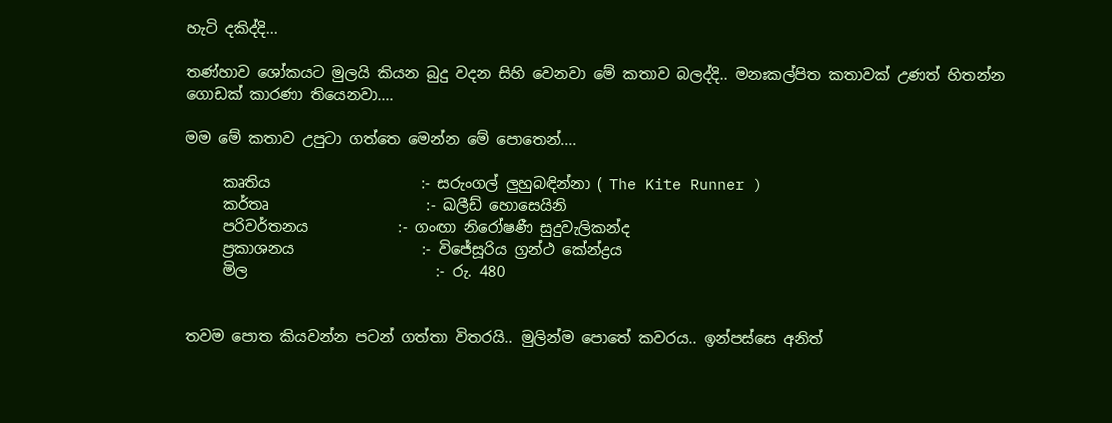හැටි දකිද්දි...

තණ්හාව ශෝකයට මුලයි කියන බුදු වදන සිහි වෙනවා මේ කතාව බලද්දි.. මනඃකල්පිත කතාවක් උණත් හිතන්න ගොඩක් කාරණා තියෙනවා....

මම මේ කතාව උපුටා ගත්තෙ මෙන්න මේ ‍පොතෙන්....

     කෘතිය                    :- සරුංගල් ලුහුබඳින්නා ( The Kite Runner )
     කර්තෘ                     :- ඛලීඩ් හොසෙයිනි
     පරිවර්තනය            :- ගංඟා නිරෝෂණී සුදුවැලිකන්ද
     ප්‍රකාශනය                 :- විජේසූරිය ග්‍රන්ථ කේන්ද්‍රය
     මිල                         :- රු. 480


තවම පොත කියවන්න පටන් ගත්තා විතරයි.. මුලින්ම පොතේ කවරය.. ඉන්පස්සෙ අනිත්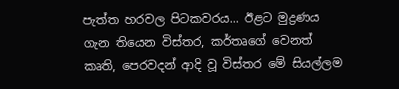පැත්ත හරවල පිටකවරය... ඊළට මුද්‍රණය ගැන තියෙන විස්තර, කර්තෘගේ වෙනත් කෘති, පෙරවදන් ආදි වූ විස්තර මේ සියල්ලම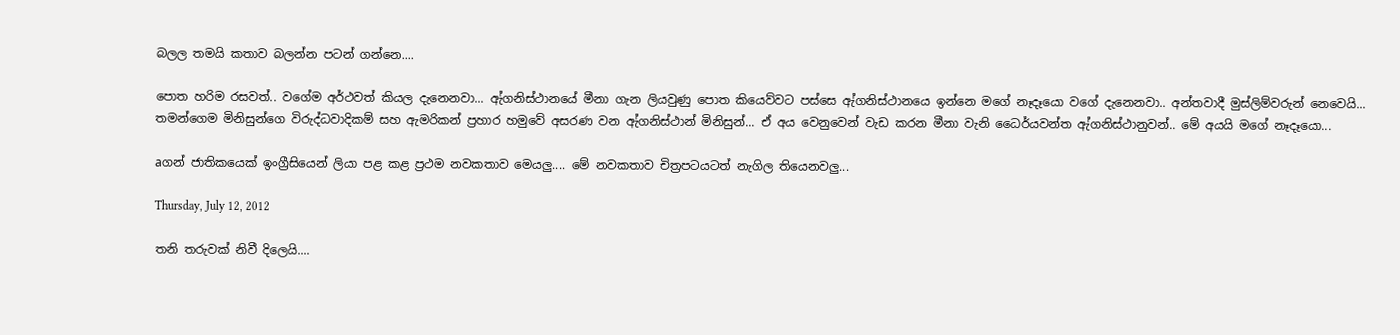බලල තමයි කතාව බලන්න පටන් ගන්නෙ....

පොත හරිම රසවත්.. වගේම අර්ථවත් කියල දැනෙනවා... ඇ්ගනිස්ථානයේ මීනා ගැන ලියවුණු පොත කියෙව්වට පස්සෙ ඇ්ගනිස්ථානයෙ ඉන්නෙ මගේ නෑදෑයො වගේ දැනෙනවා.. අන්තවාදී මුස්ලිම්වරුන් නෙවෙයි... තමන්ගෙම මිනිසුන්ගෙ විරුද්ධවාදිකම් සහ ඇමරිකන් ප්‍රහාර හමුවේ අසරණ වන ඇ්ගනිස්ථාන් මිනිසුන්... ඒ අය වෙනුවෙන් වැඩ කරන මීනා වැනි ධෛර්යවන්ත ඇ්ගනිස්ථානුවන්.. මේ අයයි මගේ නෑදෑයො...

aගන් ජාතිකයෙක් ඉංග්‍රීසියෙන් ලියා පළ කළ ප්‍රථම නවකතාව මෙයලු.... මේ නවකතාව චිත්‍රපටයටත් නැගිල තියෙනවලු...

Thursday, July 12, 2012

තනි තරුවක් නිවී දිලෙයි....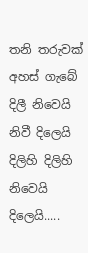තනි තරුවක් අහස් ගැබේ
දිලී නිවෙයි නිවී දිලෙයි
දිලිහි දිලිහි නිවෙයි දිලෙයි.....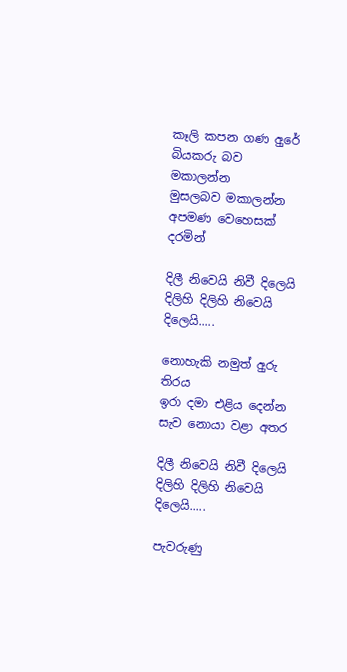කෑලි කපන ගණ අුරේ
බියකරු බව මකාලන්න
මුසලබව මකාලන්න
අපමණ වෙහෙසක් දරමින්

දිලී නිවෙයි නිවී දිලෙයි
දිලිහි දිලිහි නිවෙයි දිලෙයි.....

නොහැකි නමුත් අුරු තිරය
ඉරා දමා එළිය දෙන්න
සැව නොයා වළා අතර

දිලී නිවෙයි නිවී දිලෙයි
දිලිහි දිලිහි නිවෙයි දිලෙයි.....

පැවරුණු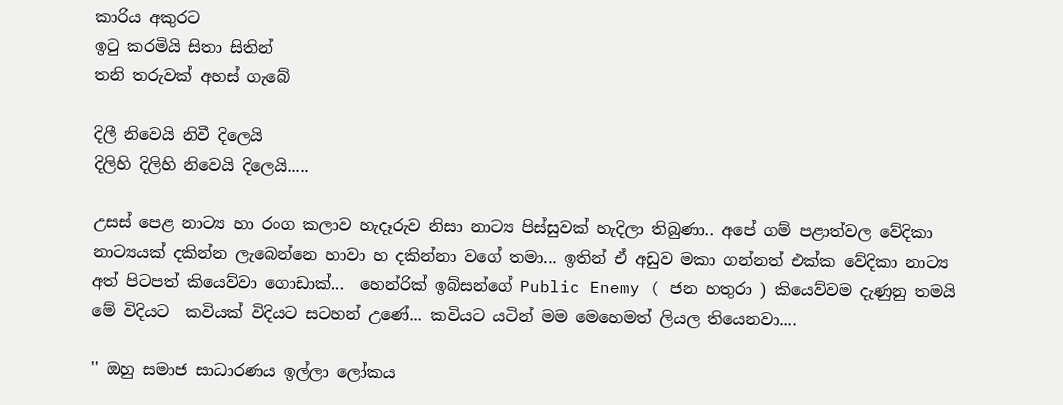කාරිය අකුරට
ඉටු කරමියි සිතා සිතින්
තනි තරුවක් අහස් ගැබේ

දිලී නිවෙයි නිවී දිලෙයි
දිලිහි දිලිහි නිවෙයි දිලෙයි.....

උසස් පෙළ නාට්‍ය හා රංග කලාව හැදෑරුව නිසා නාට්‍ය පිස්සුවක් හැදිලා තිබුණා.. අපේ ගම් පළාත්වල වේදිකා නාට්‍යයක් දකින්න ලැබෙන්නෙ හාවා හ දකින්නා වගේ තමා... ඉතින් ඒ අඩුව මකා ගන්නත් එක්ක වේදිකා නාට්‍ය අත් පිටපත් ‍කියෙව්වා ගොඩාක්...  හෙන්රික් ඉබ්සන්ගේ Public Enemy ( ජන හතුරා ) කියෙව්වම දැණුනු තමයි මේ විදියට  කවියක් විදියට සටහන් උණේ... කවියට යටින් මම මෙහෙමත් ලි‍යල තියෙනවා....

'' ඔහු සමාජ සාධාරණය ඉල්ලා ලෝකය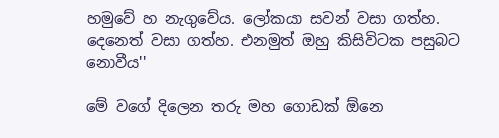හමුවේ හ නැගුවේය. ලෝකයා සවන් වසා ගත්හ. දෙනෙත් වසා ගත්හ. එනමුත් ඔහු කිසිවිටක පසුබට නොවීය''

මේ වගේ දිලෙන තරු මහ‍ ගොඩක් ඕනෙ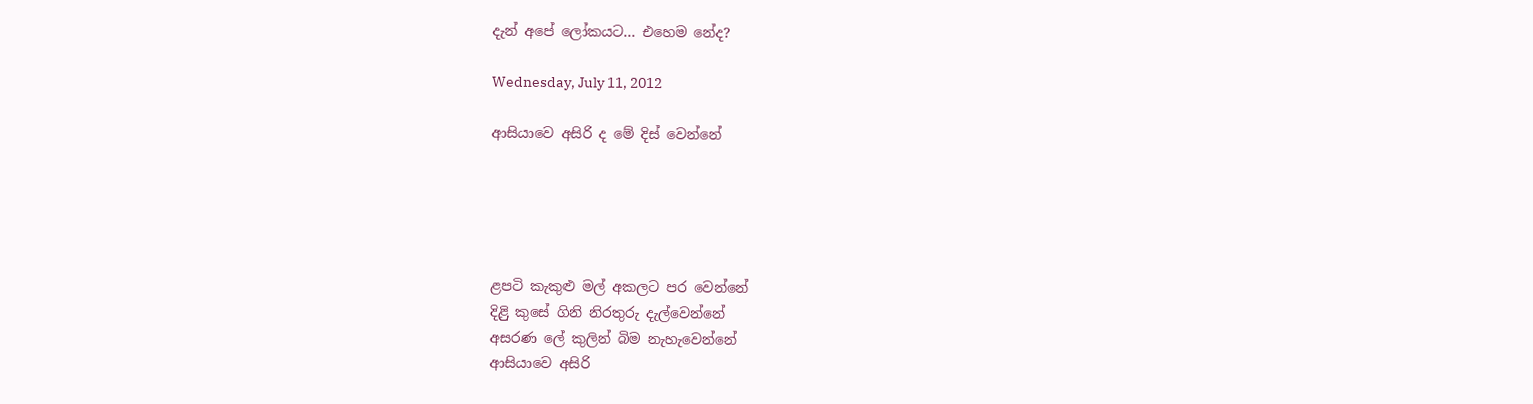දැන් අපේ ලෝකයට... එහෙම නේද?

Wednesday, July 11, 2012

ආසියාවෙ අසිරි ද මේ දිස් වෙන්නේ





ළපටි කැකුළු මල් අකලට පර වෙන්නේ
දිළිු කුසේ ගිනි නිරතුරු දැල්වෙන්නේ
අසරණ ලේ කුලින් බිම නැහැවෙන්නේ
ආසියාවෙ අසිරි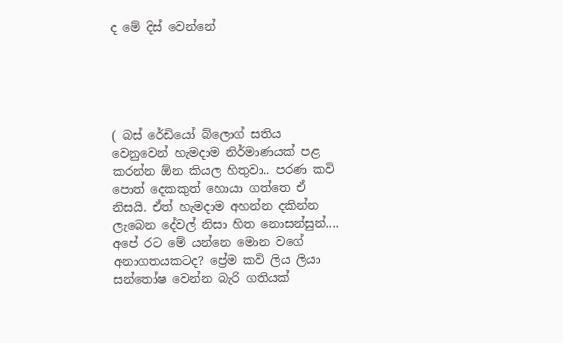ද මේ දිස් වෙන්නේ





( බස් රේඩියෝ බ්ලොග් සතිය වෙනුවෙන් හැමදාම නිර්මාණයක් පළ කරන්න ඕන කියල හිතුවා.. පරණ කවි පොත් දෙකකුත් හොයා ගත්තෙ ඒ නිසයි. ඒත් හැමදාම අහන්න දකින්න ලැබෙන දේවල් නිසා හිත නොසන්සුන්.... අපේ රට මේ යන්නෙ මොන වගේ අනාගතයකටද? ප්‍රේම කවි ලිය ලියා සන්තෝෂ වෙන්න බැරි ගතියක්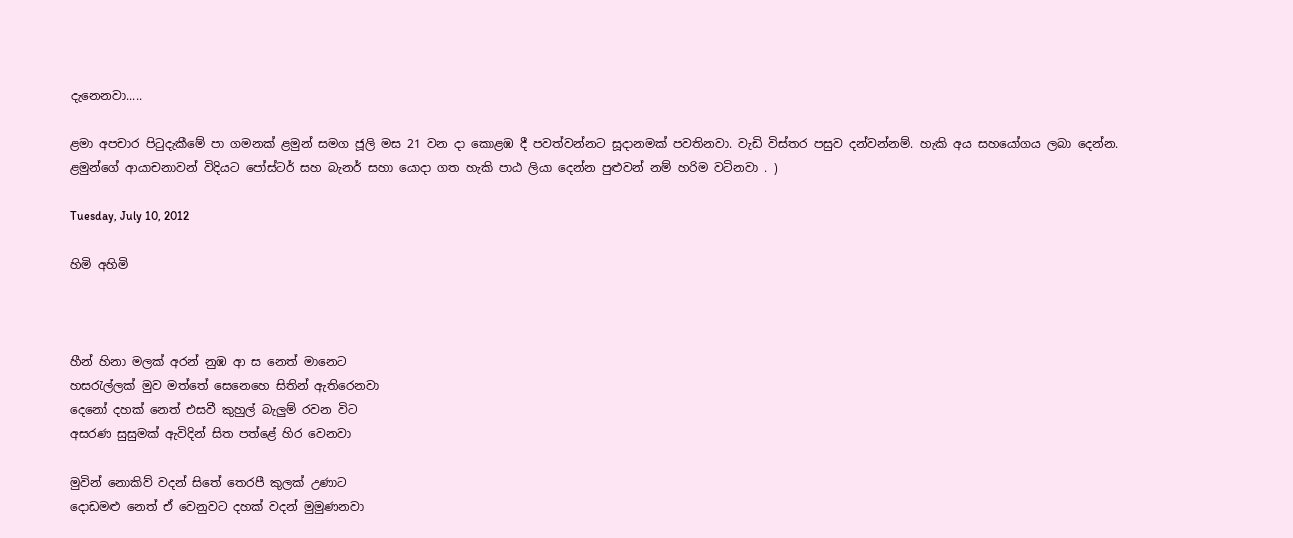දැනෙනවා.....

ළමා අපචාර පිටුදැකීමේ පා ගමනක් ළමුන් සමග ජූලි මස 21 වන දා කොළඹ දී පවත්වන්නට සූදානමක් පවතිනවා. වැඩි විස්තර පසුව දන්වන්නම්. හැකි අය සහයෝගය ලබා දෙන්න. ළමුන්ගේ ආයාචනාවන් විදියට පෝස්ටර් සහ බැනර් සහා යොදා ගත හැකි පාඨ ලියා දෙන්න පුළුවන් නම් හරිම වටිනවා . )

Tuesday, July 10, 2012

හිමි අහිමි



හීන් හිනා මලක් අරන් නුඹ ආ ස නෙත් මානෙට
හසරැල්ලක් මුව මත්තේ සෙනෙහෙ සිතින් ඇතිරෙනවා
දෙනෝ දහක් නෙත් එසවී කුහුල් බැලුම් රවන විට
අසරණ සුසුමක් ඇවිදින් සිත පත්ළේ හිර වෙනවා

මුවින් නොකිව් වදන් සිතේ තෙරපී කුලක් උණාට
දොඩමළු නෙත් ඒ වෙනුවට දහක් වදන් මුමුණනවා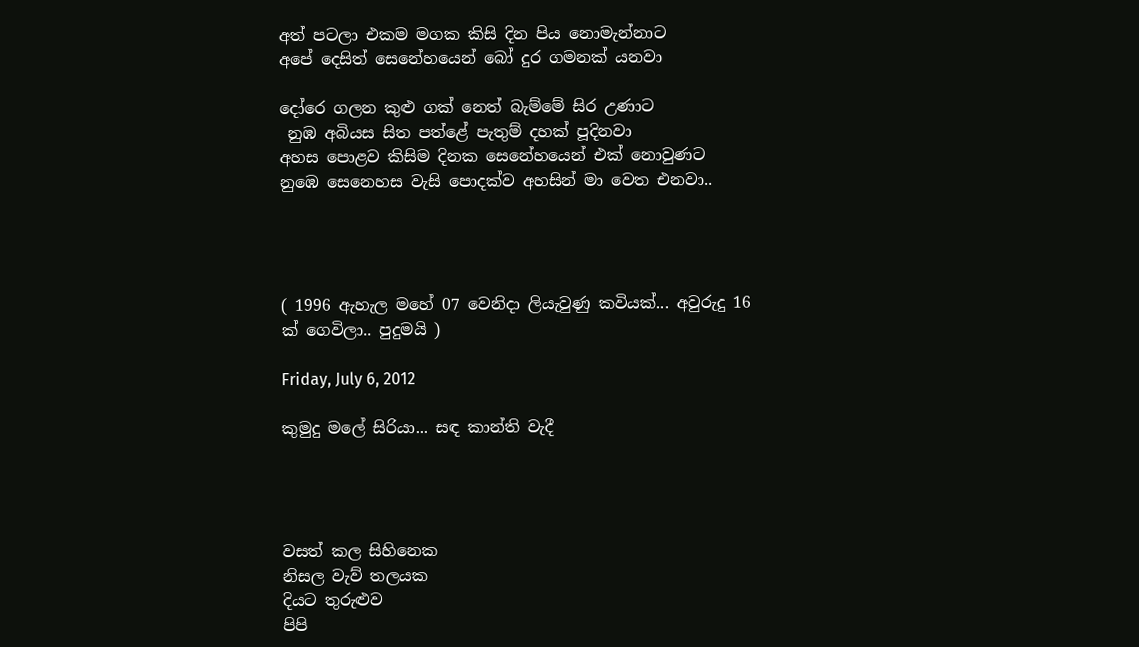අත් පටලා එකම මගක කිසි දින පිය නොමැන්නාට
අපේ දෙසිත් සෙනේහයෙන් බෝ දුර ගමනක් යනවා

දෝරෙ ගලන කුළු ගක් නෙත් බැම්මේ සිර උණාට
 නුඹ අබියස සිත පත්ළේ පැතුම් දහක් පූදිනවා
අහස පොළව කිසිම දිනක සෙනේහයෙන් එක් නොවුණට
නුඹෙ සෙනෙහස වැසි පොදක්ව අහසින් මා වෙත එනවා..




( 1996 ඇහැල මහේ 07 වෙනිදා ලියැවුණු කවියක්... අවුරුදු 16 ක් ගෙවිලා.. පුදුමයි )

Friday, July 6, 2012

කුමුදු මලේ සිරියා... සඳ කාන්ති වැදී




වසත් කල සිහිනෙක
නිසල වැව් තලයක
දියට තුරුළුව
පිපි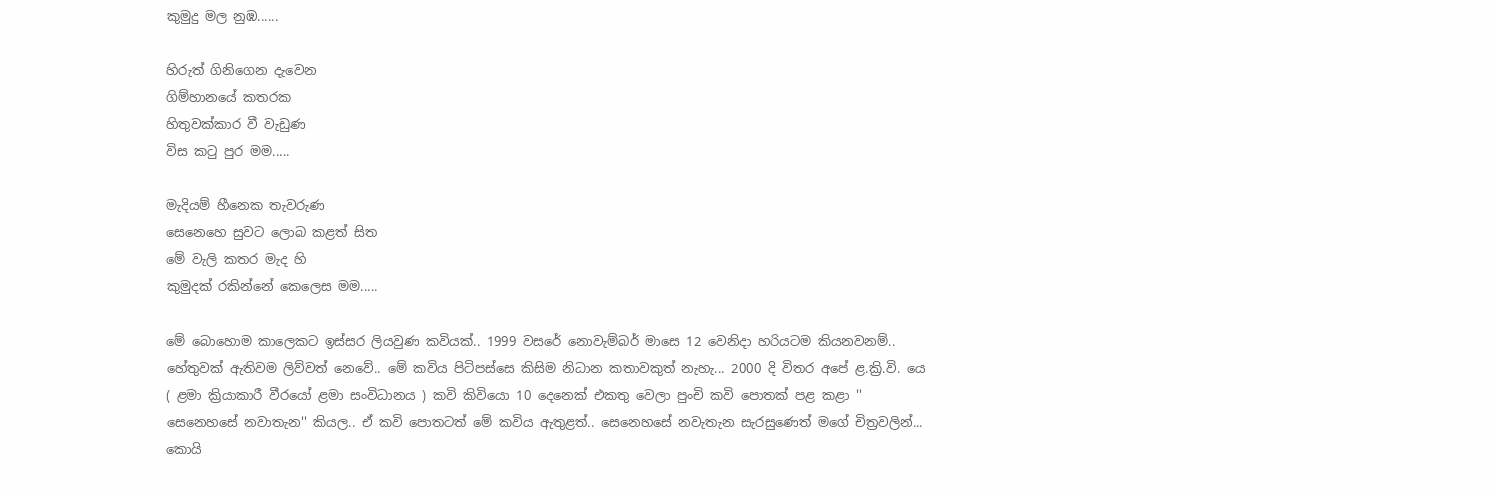කුමුදු මල නුඹ......

හිරුත් ගිනිගෙන දැවෙන
ගිම්හානයේ කතරක
හිතුවක්කාර වී වැඩුණ
විස කටු පුර මම.....

මැදියම් හීනෙක තැවරුණ
සෙනෙහෙ සුවට ලොබ කළත් සිත
මේ වැලි කතර මැද හි
කුමුදක් රකින්නේ කෙලෙස මම.....

මේ බොහොම කාලෙකට ඉස්සර ලියවුණ කවියක්.. 1999 වසරේ නොවැම්බර් මාසෙ 12 වෙනිදා හරියටම කියනවනම්.. හේතුවක් ඇතිවම ලිව්වත් නෙවේ.. මේ කවිය පිටිපස්සෙ කිසිම නිධාන කතාවකුත් නැහැ... 2000 දි විතර අපේ ළ.ක්‍රි.වි. යෙ ( ළමා ක්‍රියාකාරී වීරයෝ ළමා සංවිධානය ) කවි කිවියො 10 දෙනෙක් එකතු වෙලා පුංචි කවි පොතක් පළ කළා ‍'' සෙනෙහසේ නවාතැන'' කියල.. ඒ කවි පොතටත් මේ කවිය ඇතුළත්.. සෙනෙහසේ නවැතැන සැරසුණෙත් මගේ චිත්‍රවලින්... කොයි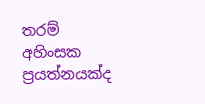තරම් අහිංසක ප්‍රයත්නයක්ද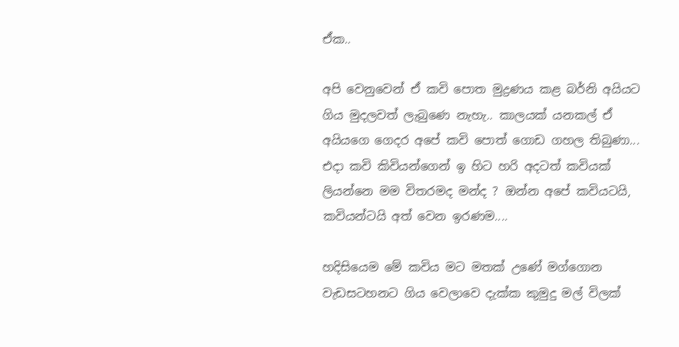ඒක..

අපි වෙනුවෙන් ඒ කවි පොත මුද්‍රණය කළ බර්නි අයියට ගිය මුදලවත් ලැබුණෙ නැහැ.. කාලයක් යනකල් ඒ අයියගෙ ගෙදර අපේ කවි පොත් ගොඩ ගහල තිබුණා... එදා කවි කිවියන්ගෙන් ඉ හිට හරි අදටත් කවියක් ලියන්නෙ මම විතරමද මන්ද ? ඔන්න අපේ කවියටයි, කවියන්ටයි අත් වෙන ඉරණම....

හදිසියෙම මේ කවිය මට මතක් උණේ මග්ගොන වැඩසටහනට ගිය වෙලාවෙ දැක්ක කුමුදු මල් විලක්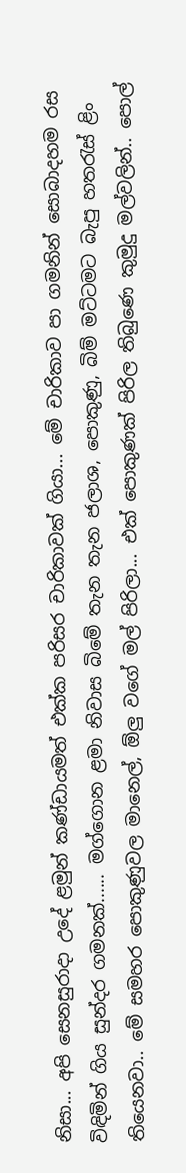නිසා... අපි සෙනසුරාදා උදේ ළමුන් කණ්ඩායමත් එක්ක පරිසර චාරිකාවක් ගියා... මේ චාරිකාව පා ගමනින් සොබාදහම රස විඳිමින් ගිය සුන්දර ගමනක්...... මග්ගොන ළමා නිවාස බිමේ තැන තැන ජලාශ, පොකුණු, බිම් මට්ටමට බැපු හතරැස් ළිං තියෙනවා.. මේ සමහර පොකුණුවල මානෙල්, ඕලු වගේ මල් පිරිලා... එක් පොකුණක් පිරිල තිබුණෙ කුමුදු මල්වලින්.. පොල්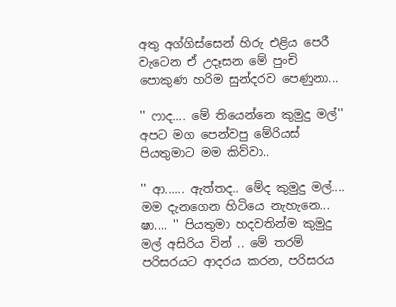අතු අග්ගිස්සෙන් හිරු එළිය පෙරී වැටෙන ඒ උදෑසන මේ පුංචි පොකුණ හරිම සුන්දරව පෙණුනා...

'' ෆාද.... මේ තියෙන්නෙ කුමුදු මල්''  අපට මග පෙන්වපු මේරියස් පියතුමාට මම කිව්වා..

'' ආ...... ඇත්තද.. මේද කුමුදු මල්.... මම දැනගෙන හිටියෙ නැහැනෙ... ෂා.... '' පියතුමා හදවතින්ම කුමුදු මල් අසිරිය වින් .. මේ තරම් පරිසරයට ආදරය කරන, පරිසරය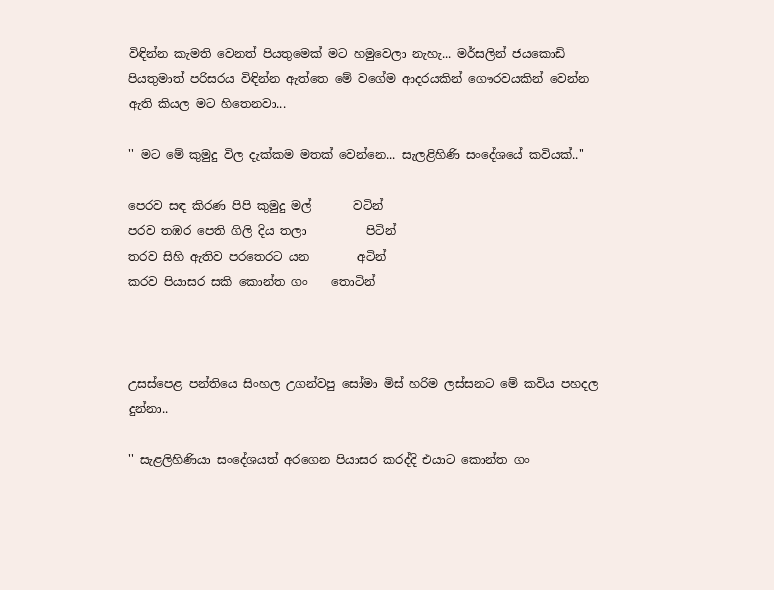විඳින්න කැමති වෙනත් පියතුමෙක් මට හමුවෙලා නැහැ... මර්සලින් ජයකොඩි පියතුමාත් පරිසරය විඳින්න ඇත්තෙ මේ වගේම ආදරයකින් ‍ගෞරවයකින් වෙන්න ඇති කියල මට හිතෙනවා...

'' මට මේ කුමුදු විල දැක්කම මතක් වෙන්නෙ... සැලළිහිණි සංදේශයේ කවියක්..''

පෙරව සඳ කිරණ පිපි කුමුදු මල්       වටින්
පරව තඹර පෙති ගිලි දිය තලා          පිටින්
තරව සිහි ඇතිව පරතෙරට යන        අටින්
කරව පියාසර සකි කොන්ත ගං    තොටින්



උසස්පෙළ පන්තියෙ සිංහල උගන්වපු සෝමා මිස් හරිම ලස්සනට මේ කවිය පහදල දුන්නා..

'' සැළලිහිණියා සංදේශයත් අරගෙන පියාසර කරද්දි එයාට කොන්ත ගං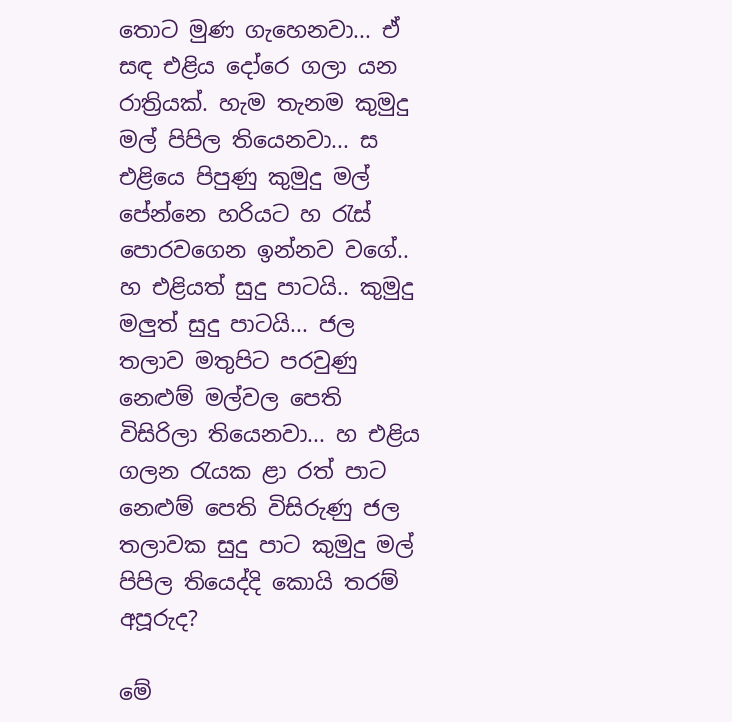තොට මුණ ගැහෙනවා... ඒ සඳ එළිය දෝරෙ ගලා යන රාත්‍රියක්. හැම තැනම කුමුදු මල් පිපිල තියෙනවා... ස එළියෙ පිපුණු කුමුදු මල් පේන්නෙ හරියට හ රැස් පොරවගෙන ඉන්නව වගේ.. හ එළියත් සුදු පාටයි.. කුමුදු මලුත් සුදු පාටයි... ජල තලාව මතුපිට පරවුණු නෙළුම් මල්වල පෙති විසිරිලා තියෙනවා... හ එළිය ගලන රැයක ළා රත් පාට නෙළුම් පෙති විසිරුණු ජල තලාවක සුදු පාට කුමුදු මල් පිපිල තියෙද්දි කොයි තරම් අපූරුද?

මේ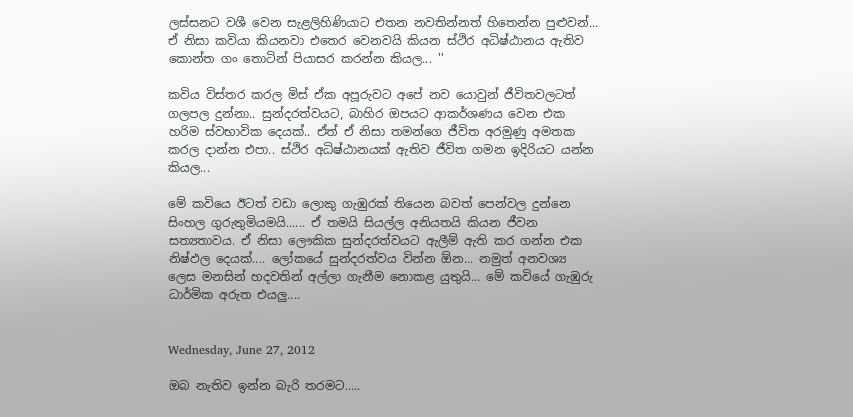ලස්සනට වශී වෙන සැළලිහිණියාට එතන නවතින්නත් හිතෙන්න පුළුවන්... ඒ නිසා කවියා කියනවා එතෙර වෙනවයි කියන ස්ථිර අධිෂ්ඨානය ඇතිව කොන්ත ගං තොටින් පියාසර කරන්න කියල... ''

කවිය විස්තර කරල මිස් ඒක අපූරුවට අපේ නව යොවුන් ජීවිතවලටත් ගලපල දුන්නා.. සුන්දරත්වයට, බාහිර ඔපයට ආකර්ශණය වෙන එක හරිම ස්වභාවික දෙයක්.. ඒත් ඒ නිසා තමන්ගෙ ජීවිත අරමුණු අමතක කරල දාන්න එපා.. ස්ථිර අධිෂ්ඨානයක් ඇතිව ජීවිත ගමන ඉදිරියට යන්න කියල...

මේ කවියෙ ඊටත් වඩා ලොකු ගැඹුරක් තියෙන බවත් පෙන්වල දුන්නෙ සිංහල ගුරුතුමියමයි...... ඒ තමයි සියල්ල අනියතයි කියන ජීවන සත්‍යතාවය. ඒ නිසා ලෞකික සුන්දරත්වයට ඇලීම් ඇති කර ගන්න එක නිෂ්ඵල දෙයක්.... ලෝකයේ සුන්දරත්වය වින්න ඕන... නමුත් අනවශ්‍ය ලෙස මනසින් හදවතින් අල්ලා ගැනීම නොකළ යුතුයි... මේ කවියේ ගැඹුරු ධාර්මික අරුත එයලු....


Wednesday, June 27, 2012

ඔබ නැතිව ඉන්න බැරි තරමට.....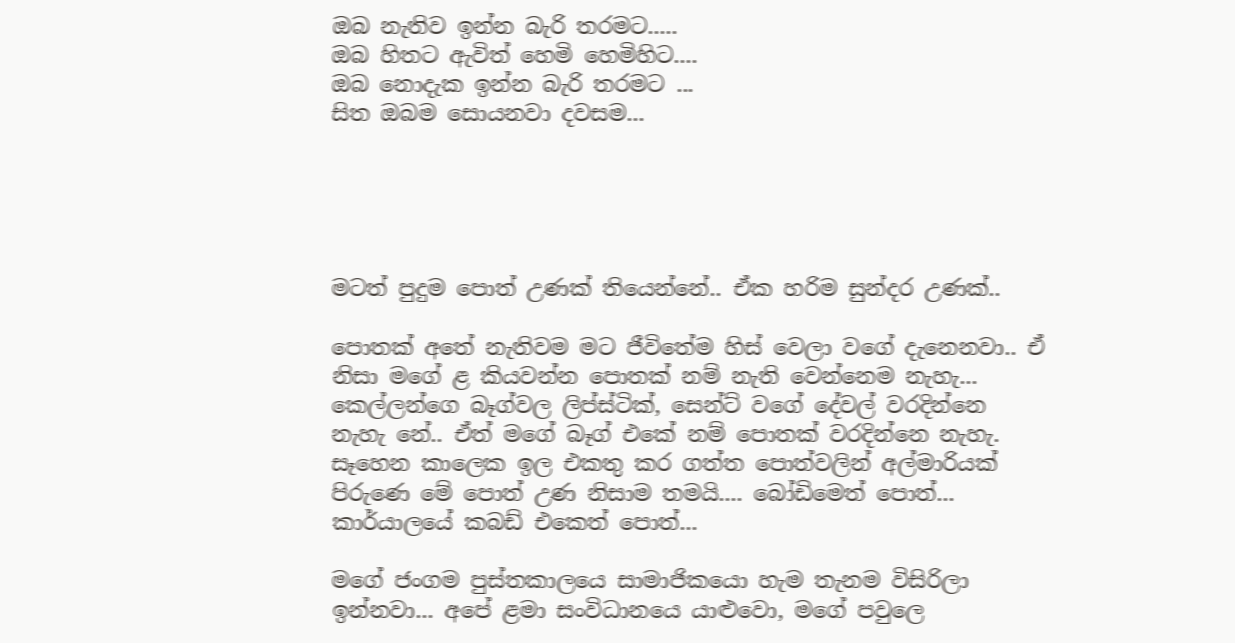ඔබ නැතිව ඉන්න බැරි තරමට.....
ඔබ හිතට ඇවිත් හෙමි හෙමිහිට....
ඔබ නොදැක ඉන්න බැරි තරමට ...
සිත ඔබම සොයනවා දවසම...





මටත් පුදුම පොත් උණක් තියෙන්නේ.. ඒක හරිම සුන්දර උණක්..

පොතක් අතේ නැතිවම මට ජීවිතේම හිස් වෙලා වගේ දැනෙනවා.. ඒ නිසා මගේ ළ කියවන්න පොතක් නම් නැති වෙන්නෙම නැහැ... කෙල්ලන්ගෙ බෑග්වල ලිප්ස්ටික්, සෙන්ට් වගේ දේවල් වරදින්නෙ නැහැ නේ.. ඒත් මගේ බෑග් එකේ නම් පොතක් වරදින්නෙ නැහැ. සෑහෙන කාලෙක ඉල එකතු කර ගත්ත පොත්වලින් අල්මාරියක් පිරුණෙ මේ පොත් උණ නිසාම තමයි.... බෝඩිමෙත් පොත්... කාර්යාලයේ කබඩ් එකෙත් ‍පොත්...

මගේ ජංගම පුස්තකාලයෙ සාමාජිකයො හැම තැනම විසිරිලා ඉන්නවා... අපේ ළමා සංවිධානයෙ යාළුවො, මගේ පවුලෙ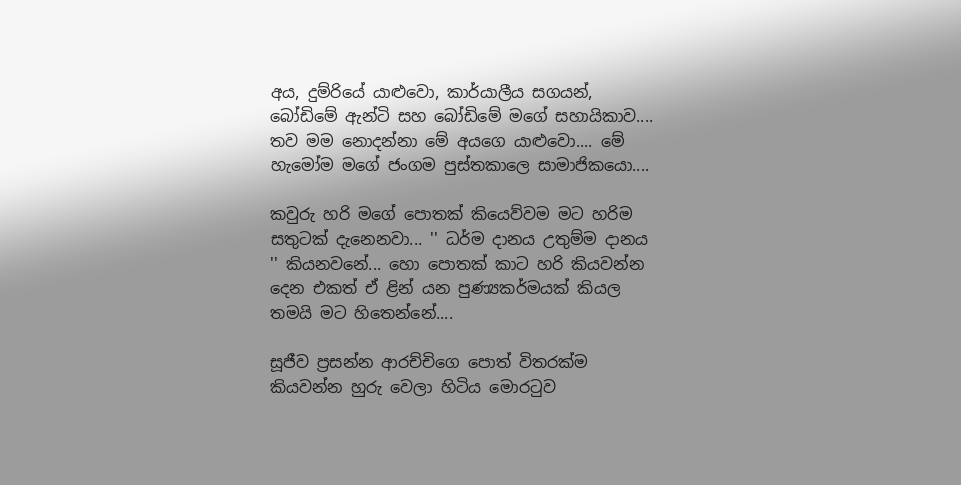අය, දුම්රියේ යාළුවො, කාර්යාලීය සගයන්, බෝඩිමේ ඇන්ටි සහ බෝඩිමේ මගේ සහායිකාව.... තව මම නොදන්නා මේ අයගෙ යාළුවො.... මේ හැමෝම මගේ ජංගම පුස්තකාලෙ සාමාජිකයො....

කවුරු හරි මගේ පොතක් කියෙව්වම මට හරිම සතුටක් දැනෙනවා... '' ධර්ම දානය උතුම්ම දානය '' කියනව‍නේ... හො පොතක් කාට හරි කියවන්න දෙන එකත් ඒ ළින් යන පුණ්‍යකර්මයක් කියල තමයි මට හිතෙන්නේ....

සූජීව ප්‍රසන්න ආරච්චිගෙ පොත් විතරක්ම කියවන්න හුරු වෙලා හිටිය මොරටුව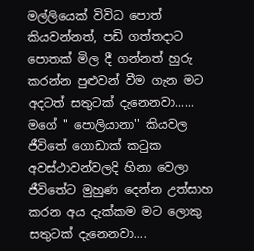මල්ලියෙක් විවිධ පොත් කියවන්නත්, පඩි ගත්තදාට පොතක් මිල දී ගන්නත් හුරු කරන්න පුළුවන් වීම ගැන මට අදටත් සතුටක් දැනෙනවා...... මගේ '' පොලියානා'' කියවල ජීවිතේ ගොඩාක් කටුක අවස්ථාවන්වලදි හිනා වෙලා ජීවිතේට මුහුණ දෙන්න උත්සාහ කරන අය දැක්කම මට ලොකු සතුටක් දැනෙනවා....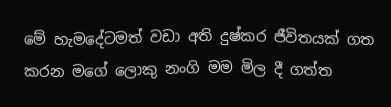මේ හැමදේටමත් වඩා අති දුෂ්කර ජීවිතයක් ගත කරන මගේ ලොකු නංගි මම මිල දී ගත්ත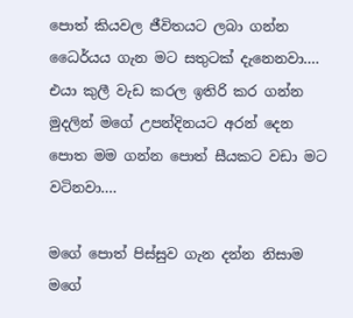පොත් කියවල ජීවිතයට ලබා ගන්න ධෛර්යය ගැන මට සතුටක් දැනෙනවා.... එයා කුලී වැඩ කරල ඉතිරි කර ගන්න මුදලින් මගේ උපන්දිනයට අරන් දෙන පොත මම ගන්න පොත් සීයකට වඩා මට වටිනවා....

මගේ පොත් පිස්සුව ගැන දන්න නිසාම මගේ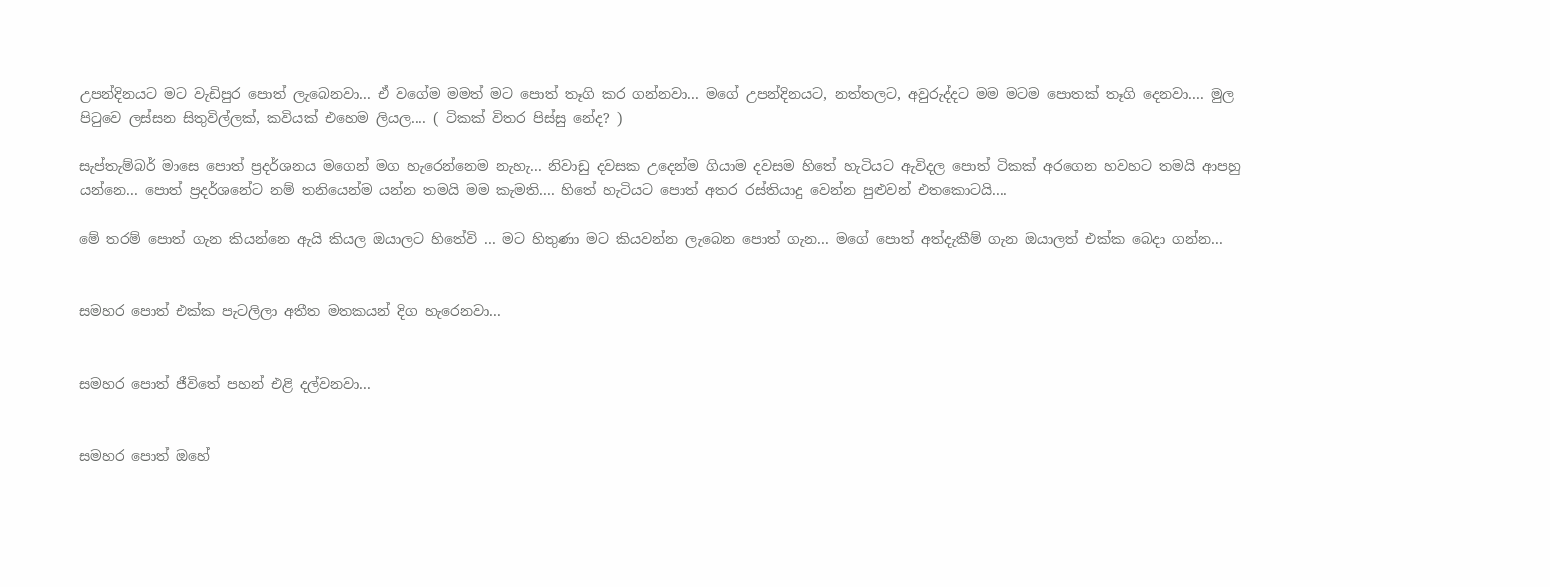උපන්දිනයට මට වැඩිපුර පොත් ලැබෙනවා... ඒ වගේම මමත් මට පොත් තෑගි කර ගන්නවා... මගේ උපන්දිනයට, නත්තලට, අවුරුද්දට මම මටම පොතක් තෑගි දෙනවා.... මුල පිටුවෙ ලස්සන සිතුවිල්ලක්, කවියක් ‍එහෙම ලියල.... ( ටිකක් විතර පිස්සු නේද? )

සැප්තැම්බර් මාසෙ පොත් ප්‍රදර්ශනය මගෙන් මග හැරෙන්නෙම නැහැ... නිවාඩු දවසක උදෙන්ම ගියාම දවසම හිතේ හැටියට ඇවිදල පොත් ටිකක් අරගෙන හවහට තමයි ආපහු යන්නෙ... පොත් ප්‍රදර්ශනේට නම් තනියෙන්ම යන්න තමයි මම කැමති.... හිතේ හැටියට පොත් අතර රස්තියාදු වෙන්න පුළුවන් එතකොටයි....

මේ තරම් පොත් ගැන කියන්නෙ ඇයි කියල ඔයාලට හිතේවි ... මට හිතුණා මට කියවන්න ලැබෙන පොත් ගැන... මගේ පොත් අත්දැකීම් ගැන ඔයාලත් එක්ක බෙදා ගන්න...


සමහර පොත් එක්ක පැටලිලා අතීත මතකයන් දිග හැරෙනවා...


සමහර පොත් ජීවිතේ පහන් එළි දල්වනවා...


සමහර පොත් ඔහේ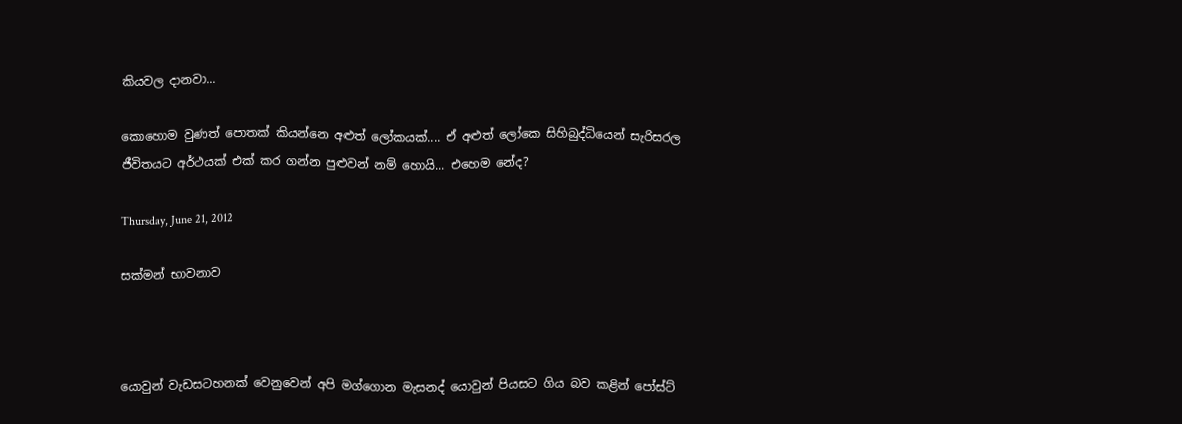කියවල දානවා...

කොහොම වුණත් පොතක් කියන්නෙ අළුත් ලෝකයක්.... ඒ අළුත් ලෝකෙ සිහිබුද්ධියෙන් සැරිසරල ජීවිතයට අර්ථයක් එක් කර ගන්න පුළුවන් නම් හොයි... එහෙම නේද?

Thursday, June 21, 2012

සක්මන් භාවනාව



යොවුන් වැඩසටහනක් වෙනුවෙන් අපි මග්ගොන මැසනද් ‍යොවුන් පියසට ගිය බව කළින් පෝස්ට්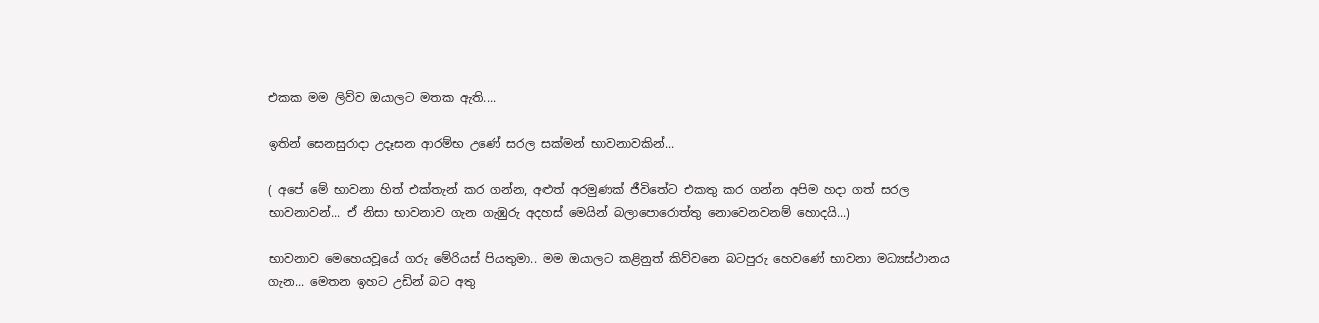එකක මම ලිව්ව ඔයාලට මතක ඇති....

ඉතින් සෙනසුරාදා උදෑසන ආරම්භ උණේ සරල සක්මන් භාවනාවකින්...

( අපේ මේ භාවනා හිත් එක්තැන් කර ගන්න, අළුත් අරමුණක් ජීවිතේට එකතු කර ගන්න අපිම හදා ගත් සරල භාවනාවන්... ඒ නිසා භාවනාව ගැන ගැඹුරු අදහස් මෙයින් බලාපොරොත්තු නොවෙනවනම් හොදයි...)

භාවනාව මෙහෙයවූයේ ගරු මේරියස් පියතුමා.. මම ඔයාලට කළිනුත් කිව්වනෙ බටපුරු හෙ‍වණේ භාවනා මධ්‍යස්ථානය ගැන... මෙතන ඉහට උඩින් බට අතු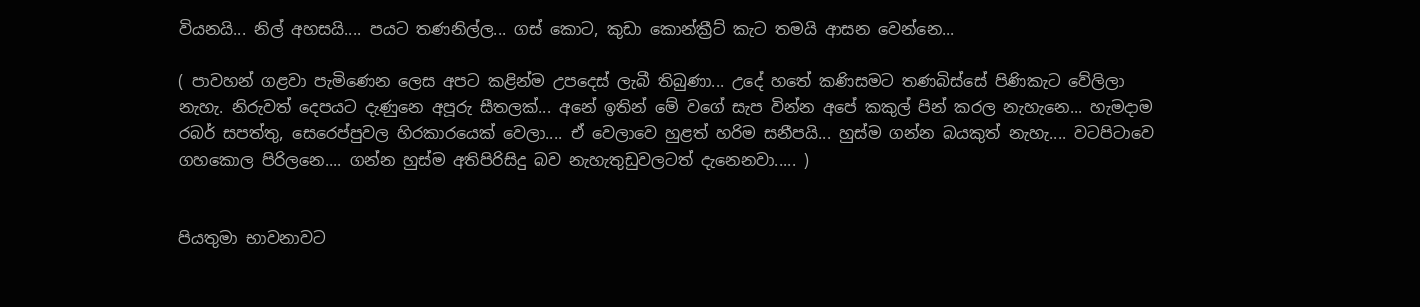වියනයි... නිල් අහසයි.... පයට තණනිල්ල... ගස් කොට, කුඩා කොන්ක්‍රීට් කැට තමයි ආසන වෙන්නෙ...

( පාවහන් ගළවා පැමිණෙන ලෙස අපට කළින්ම උපදෙස් ලැබී තිබුණා... උදේ හතේ කණිසමට තණබිස්සේ පිණිකැට වේලිලා නැහැ. නිරුවත් දෙපයට දැණුනෙ අපූරු සීතලක්... අනේ ඉතින් මේ වගේ සැප වින්න අපේ කකුල් පින් කරල නැහැනෙ... හැමදාම රබර් සපත්තු, සෙරෙප්පුවල හිරකාරයෙක් වෙලා.... ඒ වෙලාවෙ හුළත් හරිම සනීපයි... හුස්ම ගන්න බයකුත් නැහැ.... වටපිටාවෙ ගහකොල පිරිලනෙ.... ගන්න හුස්ම අතිපිරිසිදු බව නැහැතුඩුවලටත් දැනෙනවා..... )


පියතුමා භාවනාවට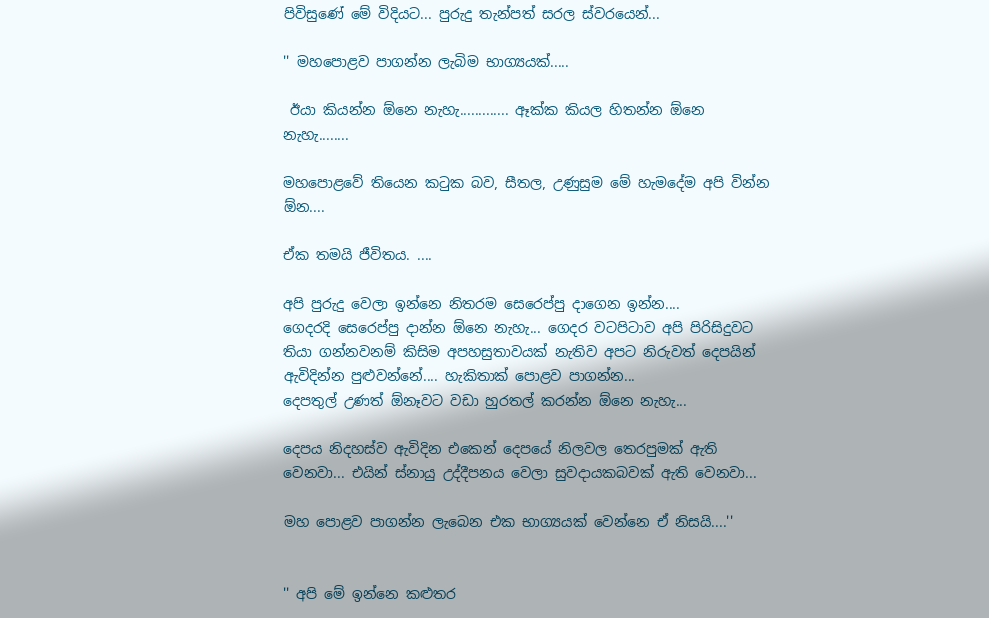පිවි‍සුණේ මේ විදියට... පුරුදු තැන්පත් සරල ස්වරයෙන්...

'' මහපොළව පාගන්න ලැබිම භාග්‍යයක්.....

 ඊයා කියන්න ඕනෙ නැහැ............. ඈක්ක කියල හිතන්න ඕනෙ නැහැ........

මහපොළවේ තියෙන කටුක බව, සීතල, උණුසුම මේ හැමදේම අපි වින්න ඕන....

ඒක තමයි ජීවිතය. ....

අපි පුරුදු වෙලා ඉන්නෙ නිතරම සෙරෙප්පු දාගෙන ඉන්න....
ගෙදරදි සෙරෙප්පු දාන්න ඕනෙ නැහැ... ගෙදර වටපිටාව අපි පිරිසිදුවට තියා ගන්නවනම් කිසිම අපහසුතාවයක් නැතිව අපට නිරුවත් දෙපයින් ඇවිදින්න පුළුවන්නේ.... හැකිතාක් පොළව පාගන්න...
දෙපතුල් උණත් ඕනෑවට වඩා හුරතල් කරන්න ඕනෙ නැහැ...

දෙපය නිදහස්ව ඇවිදින එකෙන් දෙපයේ නිලවල තෙරපුමක් ඇති වෙනවා... එයින් ස්නායු උද්දීපනය වෙලා සුවදායකබවක් ඇති වෙනවා...

මහ පොළව පාගන්න ලැබෙන එක භාග්‍යයක් වෙන්නෙ ඒ නිසයි....''


'' අපි මේ ඉන්නෙ කළුතර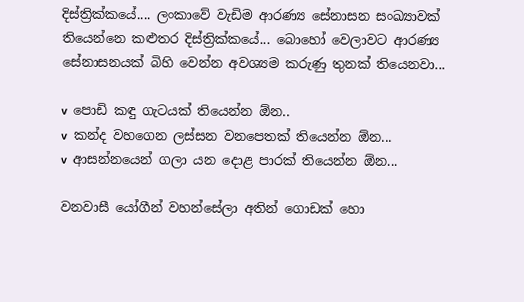දිස්ත්‍රික්කයේ.... ලංකාවේ වැඩිම ආරණ්‍ය සේනාසන සංඛ්‍යාවක් තියෙන්නෙ කළුතර දිස්ත්‍රික්කයේ... බොහෝ වෙලාවට ආරණ්‍ය සේනාසනයක් බිහි වෙන්න අවශ්‍යම කරුණු තුනක් තියෙනවා...

v  පොඩි කඳු ගැටයක් තියෙන්න ඕන..
v  කන්ද වහගෙන ලස්සන වනපෙතක් තියෙන්න ඕන...
v  ආසන්නයෙන් ගලා යන දොළ පාරක් තියෙන්න ඕන...

වනවාසී යෝගීන් වහන්සේලා අතින් ගොඩක් හො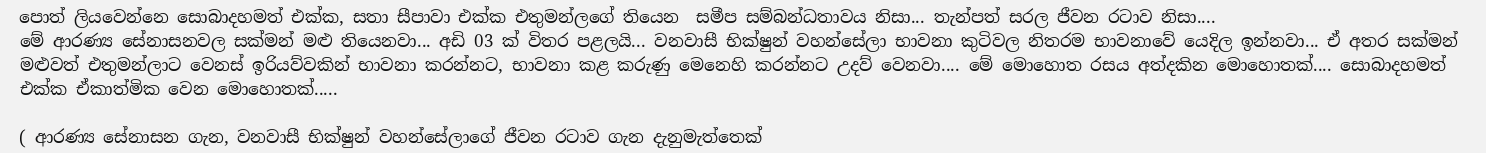පොත් ලියවෙන්නෙ සොබාදහමත් එක්ක, සතා සීපාවා එක්ක එතුමන්ලගේ තියෙන  සමීප සම්බන්ධතාවය නිසා... තැන්පත් සරල ජීවන රටාව නිසා....
මේ ආරණ්‍ය සේනාසනවල සක්මන් මළු තියෙනවා... අඩි 03 ක් විතර පළලයි... වනවාසී භික්ෂුන් වහන්සේලා භාවනා කුටිවල නිතරම භාවනාවේ යෙදිල ඉන්නවා... ඒ අතර සක්මන් මළුවත් එතුමන්ලාට වෙනස් ඉරියව්වකින් භාවනා කරන්නට, භාවනා කළ කරුණු මෙනෙහි කරන්නට උදව් වෙනවා.... මේ මොහොත රසය අත්දකින මොහොතක්.... සොබාදහමත් එක්ක ඒකාත්මික වෙන මොහොතක්.....

( ආරණ්‍ය සේනාසන ගැන, වනවාසී භික්ෂුන් වහන්සේලාගේ ජීවන රටාව ගැන දැනුමැත්තෙක්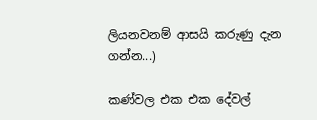ලියනවනම් ආසයි කරුණු දැන ගන්න...)

කණ්වල එක එක දේවල්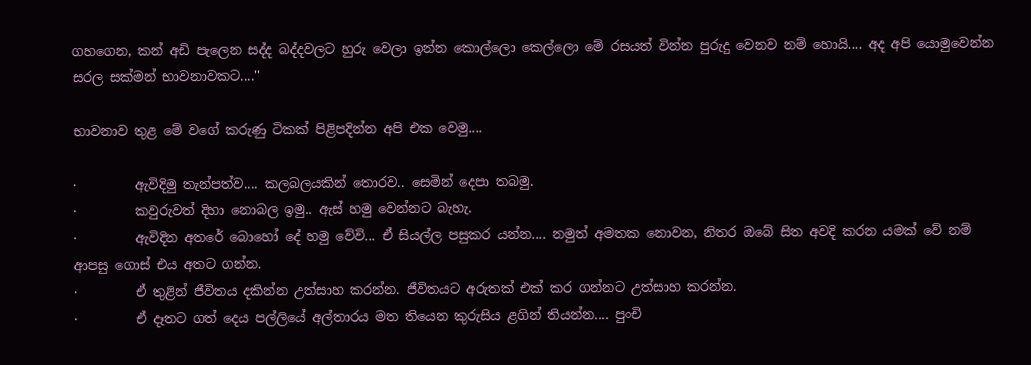ගහගෙන, කන් අඩි පැලෙන සද්ද බද්දවලට හුරු වෙලා ඉන්න කොල්ලො කෙල්ලො මේ රසයත් වින්න පුරුදු වෙනව නම් හොයි.... අද අපි යොමුවෙන්න සරල සක්මන් භාවනාවකට....''

භාවනාව තුළ මේ ව‍ගේ කරුණු ටිකක් පිළිපදින්න අපි එක වෙමු....

·         ඇවිදිමු තැන්පත්ව.... කලබලයකින් තොරව.. සෙමින් දෙපා තබමු.
·         කවුරුවත් දිහා නොබල ඉමු.. ඇස් හමු වෙන්නට බැහැ.
·         ඇවිදින අතරේ බොහෝ දේ හමු වේවි... ඒ සියල්ල පසුකර යන්න.... නමුත් අමතක නොවන, නිතර ඔබේ සිත අවදි කරන යමක් වේ නම් ආපසු ගොස් එය අතට ගන්න.
·         ඒ තුළින් ජීවිතය දකින්න උත්සාහ කරන්න. ජීවිතයට අරුතක් එක් කර ගන්නට උත්සාහ කරන්න.
·         ඒ දෑතට ගත් දෙය පල්ලියේ අල්තාරය මත තියෙන කුරුසිය ළගින් තියන්න.... පුංචි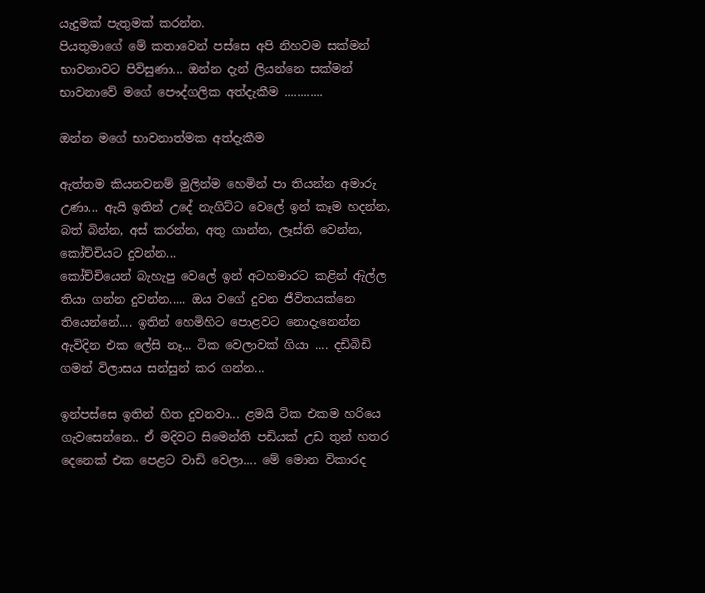යැදුමක් පැතුමක් කරන්න.
පියතුමාගේ මේ කතාවෙන් පස්සෙ අපි නිහවම සක්මන් භාවනාවට පිවිසුණා... ඔන්න දැන් ලියන්නෙ සක්මන් භාවනාවේ මගේ පෞද්ගලික අත්දැකීම ............

ඔන්න මගේ භාවනාත්මක අත්දැකීම

ඇත්තම කියනවනම් මුලින්ම හෙමින් පා තියන්න අමාරු උණා... ඇයි ඉතින් උදේ නැගිට්ට වෙලේ ඉන් කෑම හදන්න, බත් බින්න, අස් කරන්න, අතු ගාන්න, ලෑස්ති වෙන්න, කෝච්චියට දුවන්න...
කෝච්චියෙන් බැහැපු වෙලේ ඉන් අටහමාරට කළින් ඇිල්ල තියා ගන්න දුවන්න..... ඔය වගේ දුවන ජීවිතයක්නෙ තියෙන්නේ.... ඉතින් හෙමිහිට පොළවට නොදැනෙන්න ඇවිදින එක ලේසි නෑ... ටික වෙලාවක් ගියා .... දඩිබිඩි ගමන් විලාසය සන්සුන් කර ගන්න...

ඉන්පස්සෙ ඉතින් හිත දුවනවා... ළමයි ටික එකම හරියෙ ගැවසෙන්නෙ.. ඒ මදිවට සිමෙන්ති පඩියක් උඩ තුන් හතර දෙනෙක් එක පෙළට වාඩි වෙලා.... මේ මොන විකාරද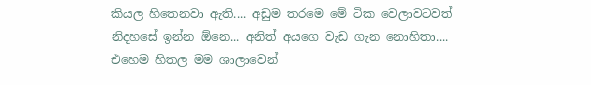කියල හිතෙනවා ඇති.... අඩුම තරමෙ මේ ටික වෙලාවටවත් නිදහසේ ඉන්න ඕනෙ... අනිත් අයගෙ වැඩ ගැන නොහිතා.... එහෙම හිතල මම ශාලාවෙන්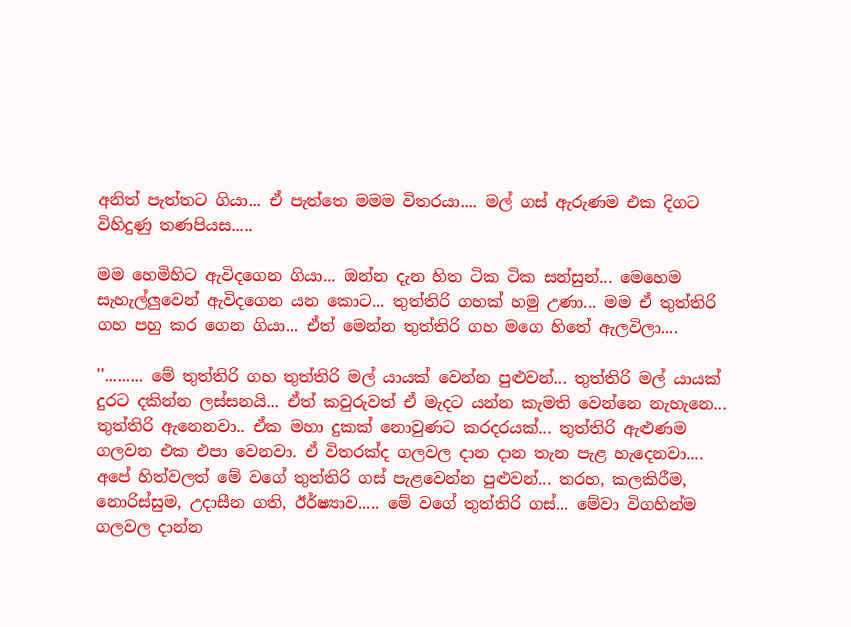අනිත් පැත්තට ගියා... ඒ පැත්තෙ මමම විතරයා.... මල් ගස් ඇරුණම එක දිගට විහිදුණු තණපියස.....

මම හෙමිහිට ඇවිදගෙන ගියා... ඔන්න දැන හිත ටික ටික සන්සුන්... මෙහෙම සැහැල්ලුවෙන් ඇවිදගෙන යන කොට... තුත්තිරි ගහක් හමු උණා... මම ඒ තුත්තිරි ගහ පහු කර ගෙ‍න ගියා... ඒත් මෙන්න තුත්තිරි ගහ මගෙ හිතේ ඇලවිලා....

''......... මේ තුත්තිරි ගහ තුත්තිරි මල් යායක් වෙන්න පුළුවන්... තුත්තිරි මල් යායක් දුරට දකින්න ලස්සනයි... ඒත් කවුරුවත් ඒ මැදට යන්න කැමති වෙන්නෙ නැහැනෙ... තුත්තිරි ඇනෙනවා.. ඒක මහා දුකක් නොවුණට කරදරයක්... තුත්තිරි ඇළුණම ගලවන එක එපා වෙනවා. ඒ විතරක්ද ගලවල දාන දාන තැන පැළ හැදෙනවා.... අපේ හිත්වලත් මේ වගේ තුත්තිරි ගස් පැළවෙන්න පුළුවන්... තරහ, කලකිරීම, නොරිස්සුම, උදාසීන ගති, ඊර්ෂ්‍යාව..... මේ වගේ තුත්තිරි ගස්... මේවා විගහින්ම ගලවල දාන්න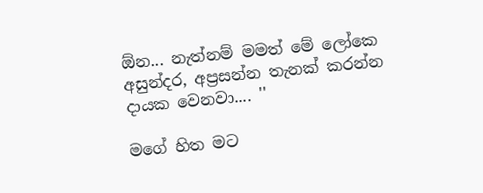ඕන... නැත්නම් මමත් මේ ලෝකෙ අසුන්දර, අප්‍රසන්න තැනක් කරන්න දායක වෙනවා.... ''

මගේ හිත මට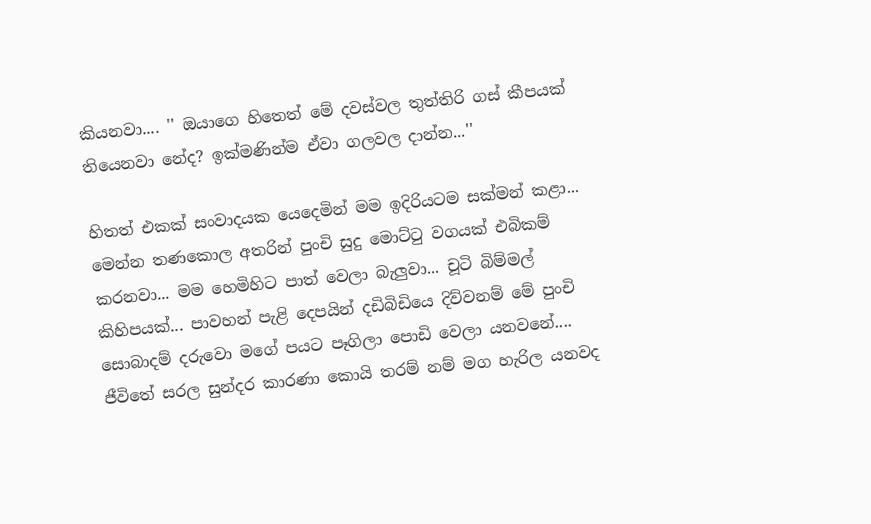කියනවා.... '' ඔයාගෙ හිතෙත් මේ දවස්වල තුත්තිරි ගස් කීපයක් තියෙනවා නේද? ඉක්මණින්ම ඒවා ගලවල දාන්න...''

හිතත් එකක් සංවාදයක යෙදෙමින් මම ඉදිරියටම සක්මන් කළා... මෙන්න තණකොල අතරින් පුංචි සුදු මොට්ටු වගයක් එබිකම් කරනවා... මම හෙමිහි‍ට පාත් වෙලා බැලුවා... චූටි බිම්මල් කිහිපයක්... පාවහන් පැළි දෙපයින් දඩිබිඩියෙ දිව්වනම් මේ පුංචි සොබාදම් දරුවො මගේ පයට පෑගිලා පොඩි වෙලා යනවනේ.... ජීවිතේ සරල සුන්දර කාරණා කොයි තරම් නම් මග හැරිල යනවද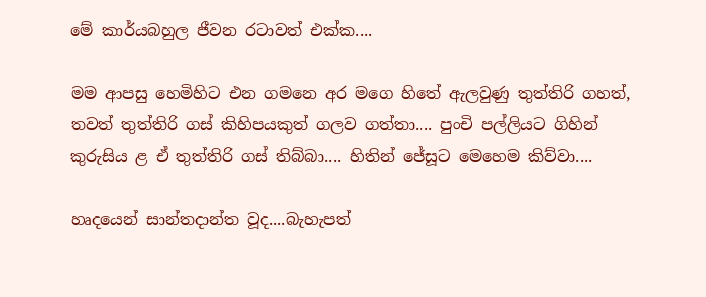මේ කාර්යබහුල ජීවන රටාවත් එක්ක....

මම ආපසු හෙමිහිට එන ගමනෙ අර මගෙ හිතේ ඇලවුණු තුත්තිරි ගහත්, තවත් තුත්තිරි ගස් කිහිපයකුත් ගලව ගත්තා.... පුංචි පල්ලියට ගිහින් කුරුසිය ළ ඒ තුත්තිරි ගස් තිබ්බා.... හිතින් ජේසූට මෙහෙම කිව්වා....

හෘදයෙන් සාන්තදාන්ත වූද....බැහැපත්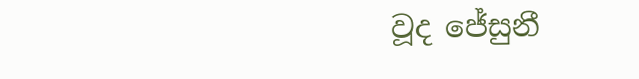වූද ජේසුනී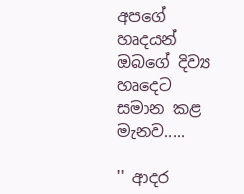අපගේ හෘදයන් ඔබගේ දිව්‍ය හෘදෙට සමාන කළ මැනව.....

'' ආදර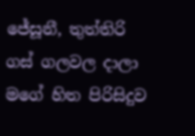ජේසූනී, තුත්තිරි ගස් ගලවල දාලා ම‍ගේ හිත පිරිසිදුව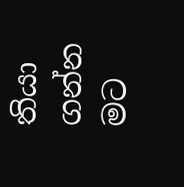තියා ගන්න මට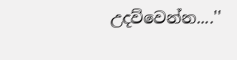උදව්වෙන්න....''